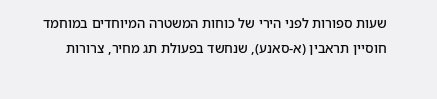שעות ספורות לפני הירי של כוחות המשטרה המיוחדים במוחמד חוסיין תראבין (א-סאנע), שנחשד בפעולת תג מחיר, צרורות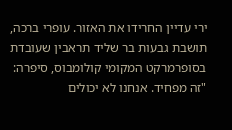ירי עדיין החרידו את האזור. עופרי ברכה, תושבת גבעות בר שליד תראבין שעובדת בסופרמרקט המקומי קולומבוס, סיפרה: "זה מפחיד. אנחנו לא יכולים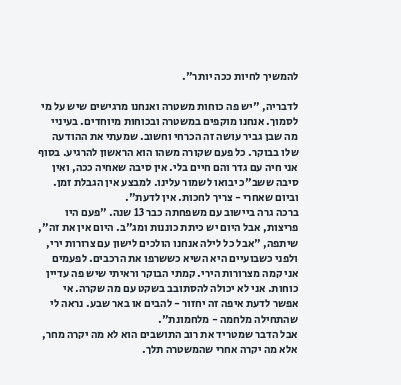להמשיך לחיות ככה יותר".

לדבריה, "יש פה כוחות משטרה ואנחנו מרגישים שיש על מי לסמוך. אנחנו מוקפים במשטרה ובכוחות מיוחדים. בעיניי מה שבן גביר עושה זה הכרחי וחשוב. שמעתי את ההודעה שלו בבוקר. כל פעם שקורה משהו הוא הראשון להרגיע. בסוף אני חיה עם גדר והם חיים בלי. אין סיבה שאחיה ככה, ואין סיבה ששב"כ יבואו לשמור עלינו. למבצע אין הגבלת זמן. וביום שאחרי - צריך לחכות. אין לדעת".
ברכה גרה ביישוב עם משפחתה כבר 13 שנה. "פעם היו פריצות, אבל היום יש כיתת כוננות ומג"ב. היום אין את זה", שיתפה, "אבל כל לילה אנחנו הולכים לישון עם צרורות ירי, ולפני כשבועיים היא השיא כששרפו את הרכבים. לפעמים אני קמה מצרורות הירי. קמתי הבוקר וראיתי שיש פה עדיין כוחות. אני לא יכולה להסתובב בשקט עם מה שקרה. אי אפשר לדעת איפה זה יחזור - להבים או באר שבע. נראה לי שהתחילה מלחמה - מלחמונת".
אבל הדבר שמטריד את רוב התושבים הוא לא מה יקרה מחר, אלא מה יקרה אחרי שהמשטרה תלך.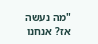"מה נעשה אז? אנחנו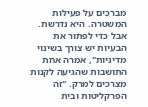מברכים על פעילות המשטרה. היא נדרשת. אבל כדי לפתור את הבעיות יש צורך בשינוי מדיניות", אמרה אחת התושבות שהגיעה לקנות מצרכים למרק. "זה הפרקליטות ובית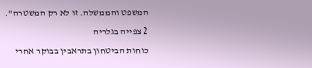המשפט והממשלה. זו לא רק המשטרה".
2 צפייה בגלריה
כוחות הביטחון בתראבין בבוקר אחרי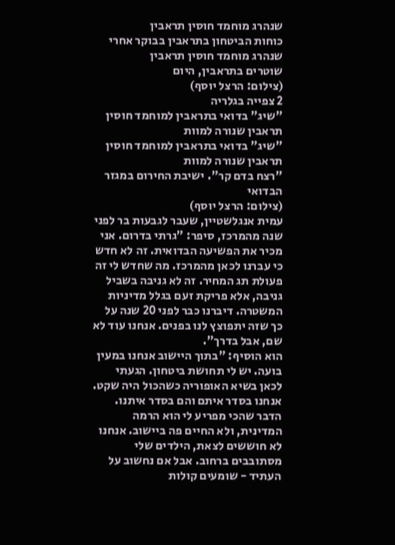שנהרג מוחמד חוסין תראבין
כוחות הביטחון בתראבין בבוקר אחרי שנהרג מוחמד חוסין תראבין
שוטרים בתראבין, היום
(צילום: הרצל יוסף)
2 צפייה בגלריה
"שיג" בדואי בתראבין למוחמד חוסין תראבין שנורה למוות
"שיג" בדואי בתראבין למוחמד חוסין תראבין שנורה למוות
"רצח בדם קר". ישיבת החירום במגזר הבדואי
(צילום: הרצל יוסף)
עמית אנגלשטיין, שעבר לגבעות בר לפני שנה מהמרכז, סיפר: "גרתי בדרום. אני מכיר את הפשיעה הבדואית. זה לא חדש כי עברנו לכאן מהמרכז. מה שחדש לי זה פעולת תג המחיר. זה לא גניבה בשביל גניבה, אלא פריקת זעם בגלל מדיניות המשטרה. דיברנו כבר לפני 20 שנה על כך שזה יתפוצץ לנו בפנים. אנחנו עוד לא שם, אבל בדרך".
הוא הוסיף: "בתוך היישוב אנחנו במעין בועה. יש לי תחושת ביטחון. הגעתי לכאן בשיא האופוריה כשהכול היה שקט. אנחנו בסדר איתם והם בסדר איתנו. הדבר שהכי מפריע לי הוא הרמה המדינית, ולא החיים פה ביישוב. אנחנו לא חוששים לצאת, הילדים שלי מסתובבים ברחוב. אבל אם נחשוב על העתיד - שומעים קולות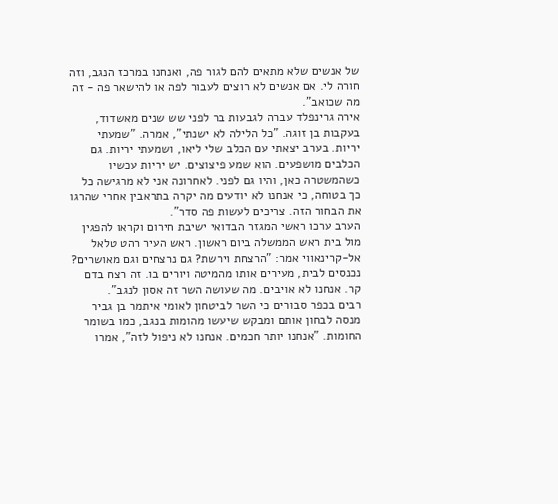של אנשים שלא מתאים להם לגור פה, ואנחנו במרכז הנגב, וזה חורה לי. אם אנשים לא רוצים לעבור לפה או להישאר פה - זה מה שכואב".
אירה גרינפלד עברה לגבעות בר לפני שש שנים מאשדוד, בעקבות בן זוגה. "כל הלילה לא ישנתי", אמרה. "שמעתי יריות. בערב יצאתי עם הכלב שלי ליאו, ושמעתי יריות. גם הכלבים מושפעים. הוא שמע פיצוצים. יש יריות עכשיו כשהמשטרה כאן, והיו גם לפני. לאחרונה אני לא מרגישה כל כך בטוחה, כי אנחנו לא יודעים מה יקרה בתראבין אחרי שהרגו את הבחור הזה. צריכים לעשות פה סדר".
הערב ערכו ראשי המגזר הבדואי ישיבת חירום וקראו להפגין מול בית ראש הממשלה ביום ראשון. ראש העיר רהט טלאל אל-קרינאווי אמר: "הרצחת וירשת? גם נרצחים וגם מאושרים? נכנסים לבית, מעירים אותו מהמיטה ויורים בו. זה רצח בדם קר. אנחנו לא אויבים. מה שעושה השר זה אסון לנגב".
רבים בכפר סבורים כי השר לביטחון לאומי איתמר בן גביר מנסה לבחון אותם ומבקש שיעשו מהומות בנגב, כמו בשומר החומות. "אנחנו יותר חכמים. אנחנו לא ניפול לזה", אמרו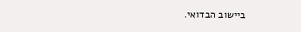ביישוב הבדואי.